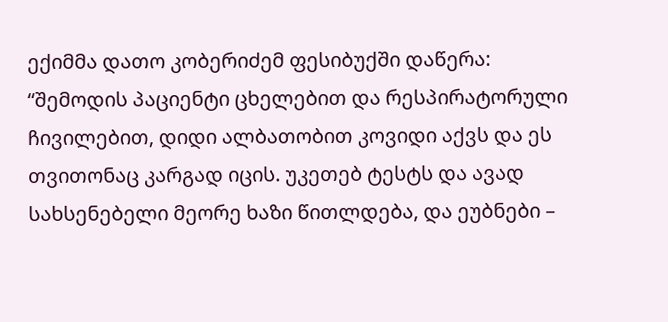ექიმმა დათო კობერიძემ ფესიბუქში დაწერა:
“შემოდის პაციენტი ცხელებით და რესპირატორული ჩივილებით, დიდი ალბათობით კოვიდი აქვს და ეს თვითონაც კარგად იცის. უკეთებ ტესტს და ავად სახსენებელი მეორე ხაზი წითლდება, და ეუბნები –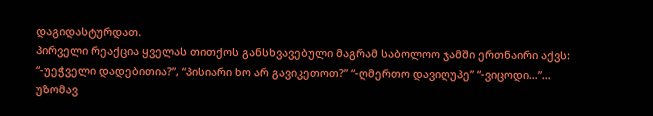დაგიდასტურდათ.
პირველი რეაქცია ყველას თითქოს განსხვავებული მაგრამ საბოლოო ჯამში ერთნაირი აქვს: “-უეჭველი დადებითია?”, “პისიარი ხო არ გავიკეთოთ?” “-ღმერთო დავიღუპე” “-ვიცოდი…”…
უზომავ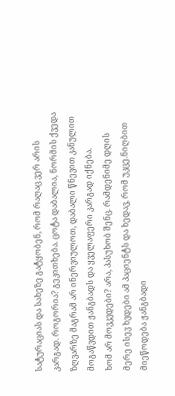სატურაციას და სახეზე გატყობენ, რომ რაღაც ვერ არის კარგად. როგორია? გეკითხება. ცოტა დაბალია, ნორმის ქვედა ზღვარზე მაგრამ არ ინერვიულოთ, დაბალი წნევით კანულით მოგაწვდით ჟანგბადს და ყველაფერი კარგად იქნება.
ხომ არ მოვკვდები? არა, პასუხობ შენც. რამდენიმე დღის მერე ისევ ხვდები ამ პაციენტს და ხედავ, რომ უკცე.ნიღბით მიეწოდება ჟანგბადი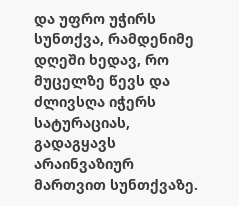და უფრო უჭირს სუნთქვა, რამდენიმე დღეში ხედავ, რო მუცელზე წევს და ძლივსღა იჭერს სატურაციას, გადაგყავს არაინვაზიურ მართვით სუნთქვაზე.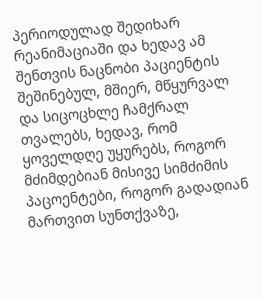პერიოდულად შედიხარ რეანიმაციაში და ხედავ ამ შენთვის ნაცნობი პაციენტის შეშინებულ, მშიერ, მწყურვალ და სიცოცხლე ჩამქრალ თვალებს, ხედავ, რომ ყოველდღე უყურებს, როგორ მძიმდებიან მისივე სიმძიმის პაცოენტები, როგორ გადადიან მართვით სუნთქვაზე,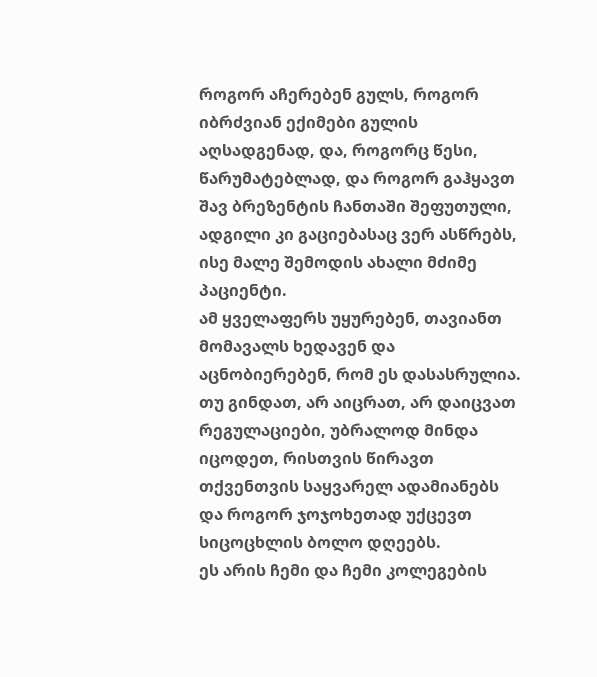როგორ აჩერებენ გულს, როგორ იბრძვიან ექიმები გულის აღსადგენად, და, როგორც წესი, წარუმატებლად, და როგორ გაჰყავთ შავ ბრეზენტის ჩანთაში შეფუთული, ადგილი კი გაციებასაც ვერ ასწრებს, ისე მალე შემოდის ახალი მძიმე პაციენტი.
ამ ყველაფერს უყურებენ, თავიანთ მომავალს ხედავენ და აცნობიერებენ, რომ ეს დასასრულია.
თუ გინდათ, არ აიცრათ, არ დაიცვათ რეგულაციები, უბრალოდ მინდა იცოდეთ, რისთვის წირავთ თქვენთვის საყვარელ ადამიანებს და როგორ ჯოჯოხეთად უქცევთ სიცოცხლის ბოლო დღეებს.
ეს არის ჩემი და ჩემი კოლეგების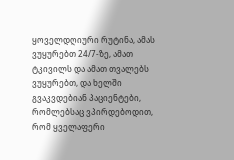ყოველდღიური რუტინა, ამას ვუყურებთ 24/7-ზე, ამათ ტკივილს და ამათ თვალებს ვუყურებთ, და ხელში გვაკვდებიან პაციენტები, რომლებსაც ვპირდებოდით, რომ ყველაფერი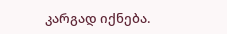კარგად იქნება.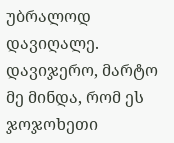უბრალოდ დავიღალე. დავიჯერო, მარტო მე მინდა, რომ ეს ჯოჯოხეთი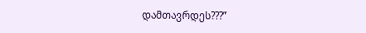დამთავრდეს???”